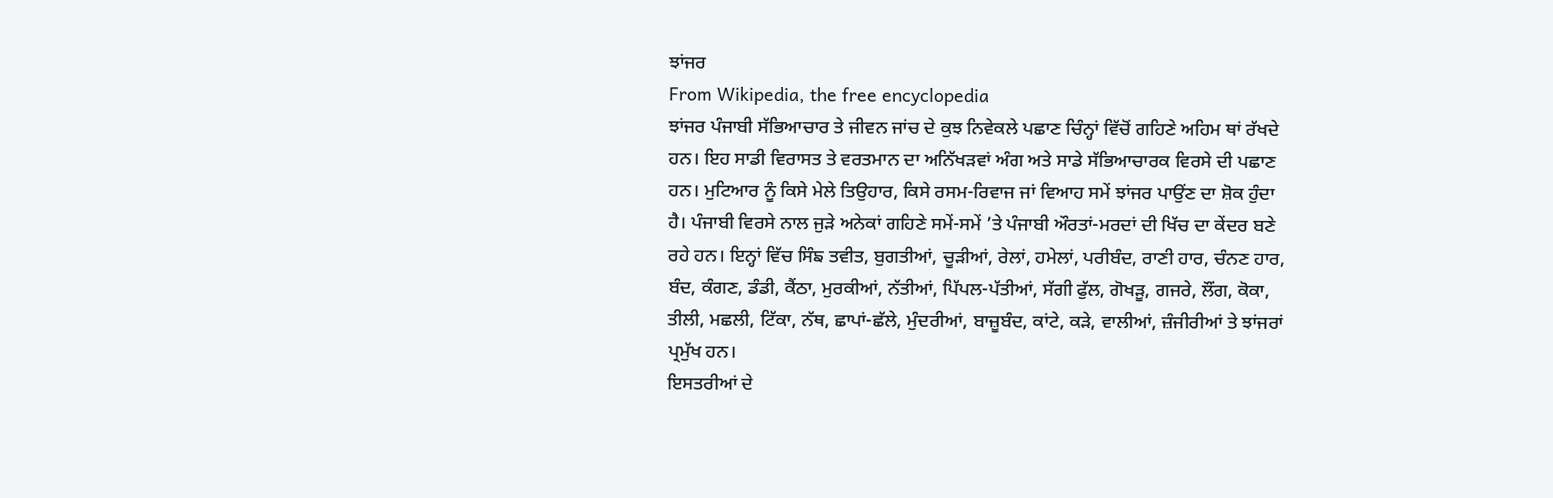ਝਾਂਜਰ
From Wikipedia, the free encyclopedia
ਝਾਂਜਰ ਪੰਜਾਬੀ ਸੱਭਿਆਚਾਰ ਤੇ ਜੀਵਨ ਜਾਂਚ ਦੇ ਕੁਝ ਨਿਵੇਕਲੇ ਪਛਾਣ ਚਿੰਨ੍ਹਾਂ ਵਿੱਚੋਂ ਗਹਿਣੇ ਅਹਿਮ ਥਾਂ ਰੱਖਦੇ ਹਨ। ਇਹ ਸਾਡੀ ਵਿਰਾਸਤ ਤੇ ਵਰਤਮਾਨ ਦਾ ਅਨਿੱਖੜਵਾਂ ਅੰਗ ਅਤੇ ਸਾਡੇ ਸੱਭਿਆਚਾਰਕ ਵਿਰਸੇ ਦੀ ਪਛਾਣ ਹਨ। ਮੁਟਿਆਰ ਨੂੰ ਕਿਸੇ ਮੇਲੇ ਤਿਉਹਾਰ, ਕਿਸੇ ਰਸਮ-ਰਿਵਾਜ ਜਾਂ ਵਿਆਹ ਸਮੇਂ ਝਾਂਜਰ ਪਾਉਂਣ ਦਾ ਸ਼ੋਕ ਹੁੰਦਾ ਹੈ। ਪੰਜਾਬੀ ਵਿਰਸੇ ਨਾਲ ਜੁੜੇ ਅਨੇਕਾਂ ਗਹਿਣੇ ਸਮੇਂ-ਸਮੇਂ ’ਤੇ ਪੰਜਾਬੀ ਔਰਤਾਂ-ਮਰਦਾਂ ਦੀ ਖਿੱਚ ਦਾ ਕੇਂਦਰ ਬਣੇ ਰਹੇ ਹਨ। ਇਨ੍ਹਾਂ ਵਿੱਚ ਸਿੰਙ ਤਵੀਤ, ਬੁਗਤੀਆਂ, ਚੂੜੀਆਂ, ਰੇਲਾਂ, ਹਮੇਲਾਂ, ਪਰੀਬੰਦ, ਰਾਣੀ ਹਾਰ, ਚੰਨਣ ਹਾਰ, ਬੰਦ, ਕੰਗਣ, ਡੰਡੀ, ਕੈਂਠਾ, ਮੁਰਕੀਆਂ, ਨੱਤੀਆਂ, ਪਿੱਪਲ-ਪੱਤੀਆਂ, ਸੱਗੀ ਫੁੱਲ, ਗੋਖੜੂ, ਗਜਰੇ, ਲੌਂਗ, ਕੋਕਾ, ਤੀਲੀ, ਮਛਲੀ, ਟਿੱਕਾ, ਨੱਥ, ਛਾਪਾਂ-ਛੱਲੇ, ਮੁੰਦਰੀਆਂ, ਬਾਜ਼ੂਬੰਦ, ਕਾਂਟੇ, ਕੜੇ, ਵਾਲੀਆਂ, ਜ਼ੰਜੀਰੀਆਂ ਤੇ ਝਾਂਜਰਾਂ ਪ੍ਰਮੁੱਖ ਹਨ।
ਇਸਤਰੀਆਂ ਦੇ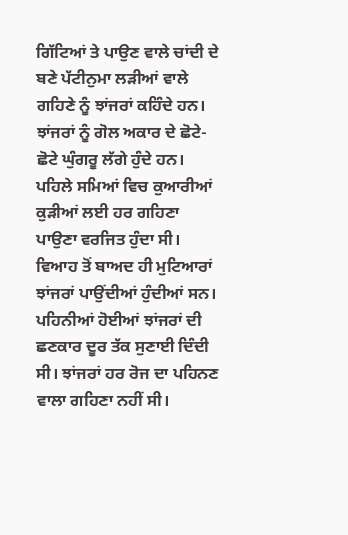ਗਿੱਟਿਆਂ ਤੇ ਪਾਉਣ ਵਾਲੇ ਚਾਂਦੀ ਦੇ ਬਣੇ ਪੱਟੀਨੁਮਾ ਲੜੀਆਂ ਵਾਲੇ ਗਹਿਣੇ ਨੂੰ ਝਾਂਜਰਾਂ ਕਹਿੰਦੇ ਹਨ। ਝਾਂਜਰਾਂ ਨੂੰ ਗੋਲ ਅਕਾਰ ਦੇ ਛੋਟੇ-ਛੋਟੇ ਘੁੰਗਰੂ ਲੱਗੇ ਹੁੰਦੇ ਹਨ। ਪਹਿਲੇ ਸਮਿਆਂ ਵਿਚ ਕੁਆਰੀਆਂ ਕੁੜੀਆਂ ਲਈ ਹਰ ਗਹਿਣਾ ਪਾਉਣਾ ਵਰਜਿਤ ਹੁੰਦਾ ਸੀ। ਵਿਆਹ ਤੋਂ ਬਾਅਦ ਹੀ ਮੁਟਿਆਰਾਂ ਝਾਂਜਰਾਂ ਪਾਉਂਦੀਆਂ ਹੁੰਦੀਆਂ ਸਨ। ਪਹਿਨੀਆਂ ਹੋਈਆਂ ਝਾਂਜਰਾਂ ਦੀ ਛਣਕਾਰ ਦੂਰ ਤੱਕ ਸੁਣਾਈ ਦਿੰਦੀ ਸੀ। ਝਾਂਜਰਾਂ ਹਰ ਰੋਜ ਦਾ ਪਹਿਨਣ ਵਾਲਾ ਗਹਿਣਾ ਨਹੀਂ ਸੀ।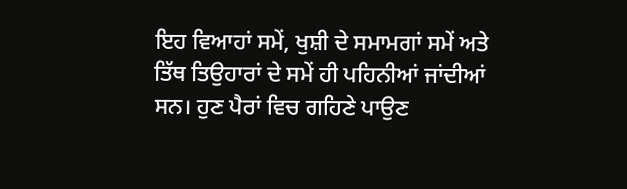ਇਹ ਵਿਆਹਾਂ ਸਮੇਂ, ਖੁਸ਼ੀ ਦੇ ਸਮਾਮਗਾਂ ਸਮੇਂ ਅਤੇ ਤਿੱਥ ਤਿਉਹਾਰਾਂ ਦੇ ਸਮੇਂ ਹੀ ਪਹਿਨੀਆਂ ਜਾਂਦੀਆਂ ਸਨ। ਹੁਣ ਪੈਰਾਂ ਵਿਚ ਗਹਿਣੇ ਪਾਉਣ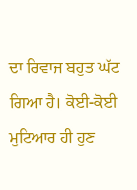ਦਾ ਰਿਵਾਜ ਬਹੁਤ ਘੱਟ ਗਿਆ ਹੈ। ਕੋਈ-ਕੋਈ ਮੁਟਿਆਰ ਹੀ ਹੁਣ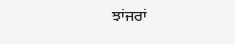ਝਾਂਜਰਾਂ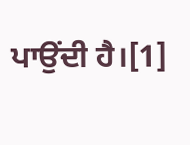ਪਾਉਂਦੀ ਹੈ।[1]